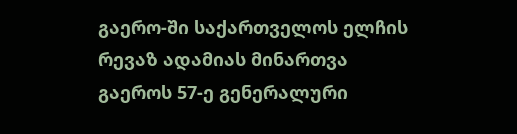გაერო-ში საქართველოს ელჩის რევაზ ადამიას მინართვა
გაეროს 57-ე გენერალური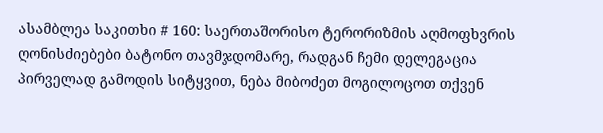ასამბლეა საკითხი # 160: საერთაშორისო ტერორიზმის აღმოფხვრის ღონისძიებები ბატონო თავმჯდომარე, რადგან ჩემი დელეგაცია პირველად გამოდის სიტყვით, ნება მიბოძეთ მოგილოცოთ თქვენ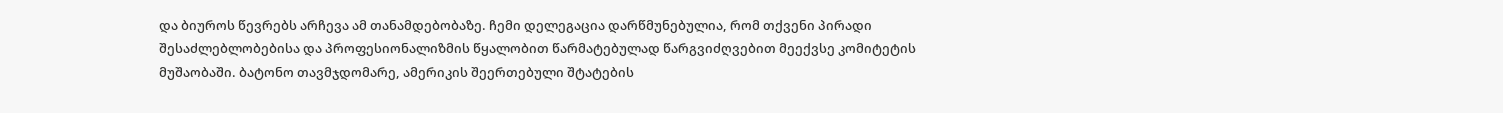და ბიუროს წევრებს არჩევა ამ თანამდებობაზე. ჩემი დელეგაცია დარწმუნებულია, რომ თქვენი პირადი შესაძლებლობებისა და პროფესიონალიზმის წყალობით წარმატებულად წარგვიძღვებით მეექვსე კომიტეტის მუშაობაში. ბატონო თავმჯდომარე, ამერიკის შეერთებული შტატების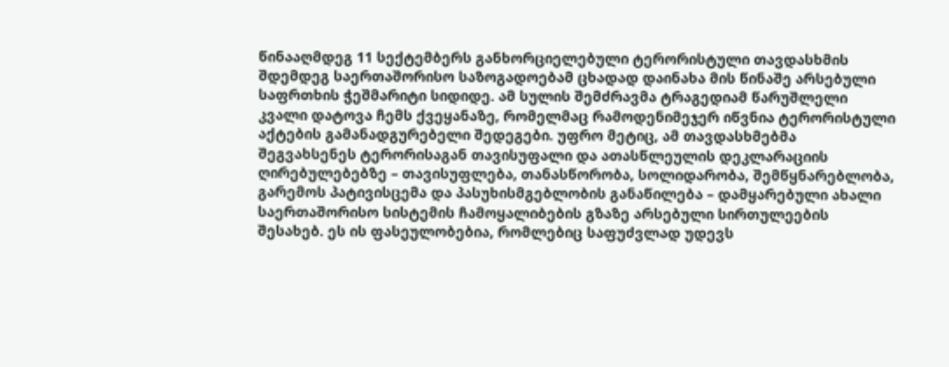წინააღმდეგ 11 სექტემბერს განხორციელებული ტერორისტული თავდასხმის შდემდეგ საერთაშორისო საზოგადოებამ ცხადად დაინახა მის წინაშე არსებული საფრთხის ჭეშმარიტი სიდიდე. ამ სულის შემძრავმა ტრაგედიამ წარუშლელი კვალი დატოვა ჩემს ქვეყანაზე, რომელმაც რამოდენიმეჯერ იწვნია ტერორისტული აქტების გამანადგურებელი შედეგები. უფრო მეტიც, ამ თავდასხმებმა შეგვახსენეს ტერორისაგან თავისუფალი და ათასწლეულის დეკლარაციის ღირებულებებზე – თავისუფლება, თანასწორობა, სოლიდარობა, შემწყნარებლობა, გარემოს პატივისცემა და პასუხისმგებლობის განაწილება – დამყარებული ახალი საერთაშორისო სისტემის ჩამოყალიბების გზაზე არსებული სირთულეების შესახებ. ეს ის ფასეულობებია, რომლებიც საფუძვლად უდევს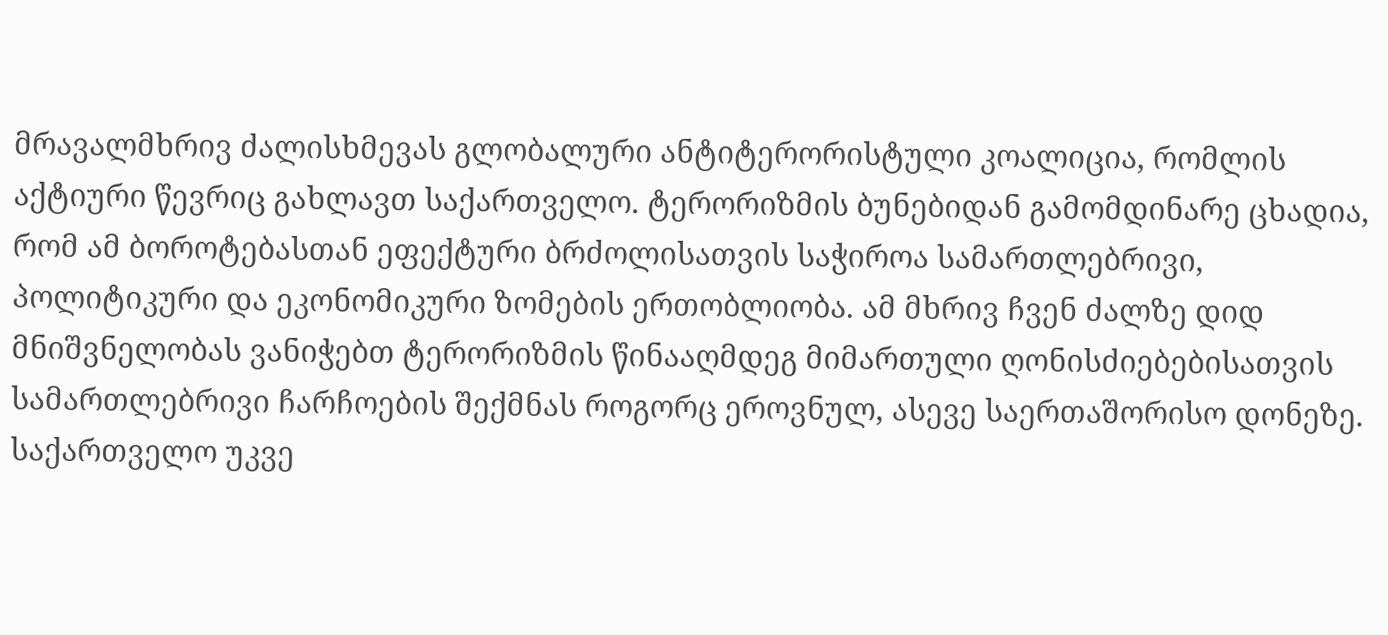მრავალმხრივ ძალისხმევას გლობალური ანტიტერორისტული კოალიცია, რომლის აქტიური წევრიც გახლავთ საქართველო. ტერორიზმის ბუნებიდან გამომდინარე ცხადია, რომ ამ ბოროტებასთან ეფექტური ბრძოლისათვის საჭიროა სამართლებრივი, პოლიტიკური და ეკონომიკური ზომების ერთობლიობა. ამ მხრივ ჩვენ ძალზე დიდ მნიშვნელობას ვანიჭებთ ტერორიზმის წინააღმდეგ მიმართული ღონისძიებებისათვის სამართლებრივი ჩარჩოების შექმნას როგორც ეროვნულ, ასევე საერთაშორისო დონეზე. საქართველო უკვე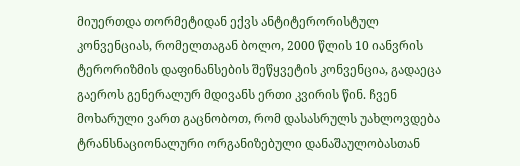მიუერთდა თორმეტიდან ექვს ანტიტერორისტულ კონვენციას, რომელთაგან ბოლო, 2000 წლის 10 იანვრის ტერორიზმის დაფინანსების შეწყვეტის კონვენცია, გადაეცა გაეროს გენერალურ მდივანს ერთი კვირის წინ. ჩვენ მოხარული ვართ გაცნობოთ, რომ დასასრულს უახლოვდება ტრანსნაციონალური ორგანიზებული დანაშაულობასთან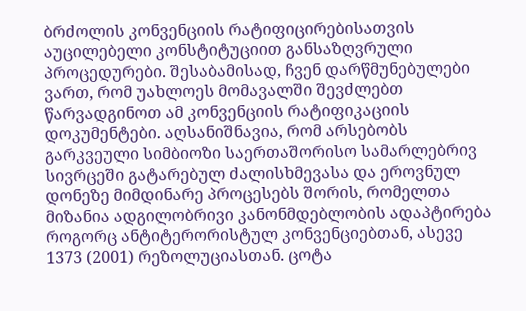ბრძოლის კონვენციის რატიფიცირებისათვის აუცილებელი კონსტიტუციით განსაზღვრული პროცედურები. შესაბამისად, ჩვენ დარწმუნებულები ვართ, რომ უახლოეს მომავალში შევძლებთ წარვადგინოთ ამ კონვენციის რატიფიკაციის დოკუმენტები. აღსანიშნავია, რომ არსებობს გარკვეული სიმბიოზი საერთაშორისო სამარლებრივ სივრცეში გატარებულ ძალისხმევასა და ეროვნულ დონეზე მიმდინარე პროცესებს შორის, რომელთა მიზანია ადგილობრივი კანონმდებლობის ადაპტირება როგორც ანტიტერორისტულ კონვენციებთან, ასევე 1373 (2001) რეზოლუციასთან. ცოტა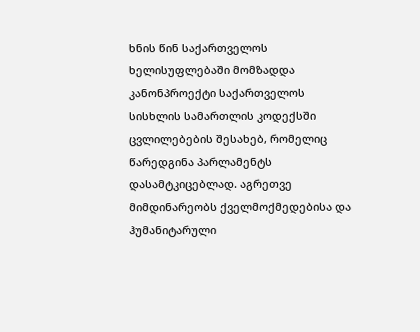ხნის წინ საქართველოს ხელისუფლებაში მომზადდა კანონპროექტი საქართველოს სისხლის სამართლის კოდექსში ცვლილებების შესახებ, რომელიც წარედგინა პარლამენტს დასამტკიცებლად. აგრეთვე მიმდინარეობს ქველმოქმედებისა და ჰუმანიტარული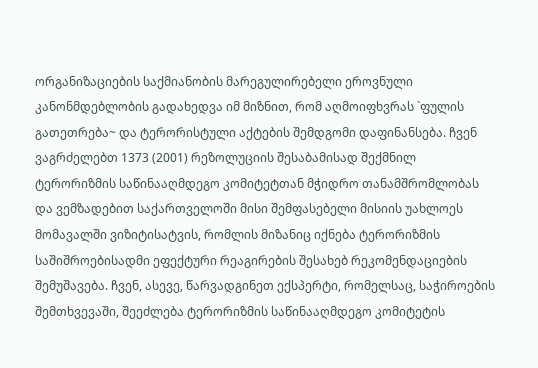ორგანიზაციების საქმიანობის მარეგულირებელი ეროვნული კანონმდებლობის გადახედვა იმ მიზნით, რომ აღმოიფხვრას `ფულის გათეთრება~ და ტერორისტული აქტების შემდგომი დაფინანსება. ჩვენ ვაგრძელებთ 1373 (2001) რეზოლუციის შესაბამისად შექმნილ ტერორიზმის საწინააღმდეგო კომიტეტთან მჭიდრო თანამშრომლობას და ვემზადებით საქართველოში მისი შემფასებელი მისიის უახლოეს მომავალში ვიზიტისატვის, რომლის მიზანიც იქნება ტერორიზმის საშიშროებისადმი ეფექტური რეაგირების შესახებ რეკომენდაციების შემუშავება. ჩვენ, ასევე, წარვადგინეთ ექსპერტი, რომელსაც, საჭიროების შემთხვევაში, შეეძლება ტერორიზმის საწინააღმდეგო კომიტეტის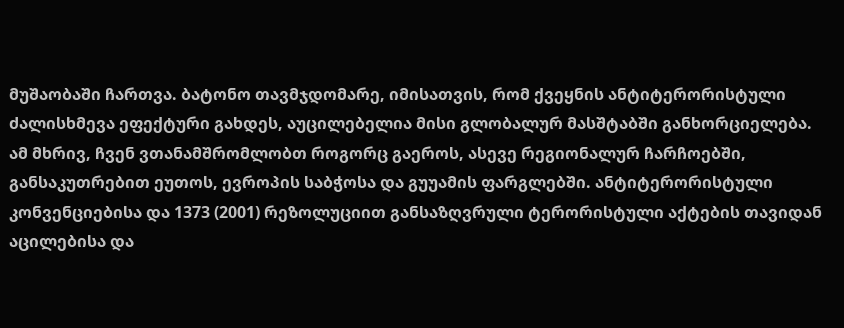მუშაობაში ჩართვა. ბატონო თავმჯდომარე, იმისათვის, რომ ქვეყნის ანტიტერორისტული ძალისხმევა ეფექტური გახდეს, აუცილებელია მისი გლობალურ მასშტაბში განხორციელება. ამ მხრივ, ჩვენ ვთანამშრომლობთ როგორც გაეროს, ასევე რეგიონალურ ჩარჩოებში, განსაკუთრებით ეუთოს, ევროპის საბჭოსა და გუუამის ფარგლებში. ანტიტერორისტული კონვენციებისა და 1373 (2001) რეზოლუციით განსაზღვრული ტერორისტული აქტების თავიდან აცილებისა და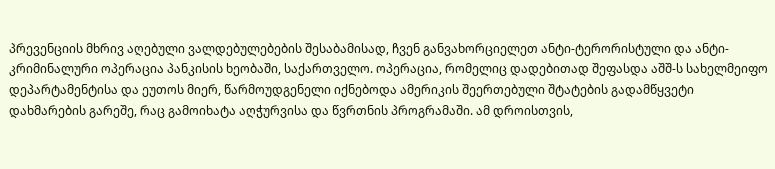პრევენციის მხრივ აღებული ვალდებულებების შესაბამისად, ჩვენ განვახორციელეთ ანტი-ტერორისტული და ანტი-კრიმინალური ოპერაცია პანკისის ხეობაში, საქართველო. ოპერაცია, რომელიც დადებითად შეფასდა აშშ-ს სახელმეიფო დეპარტამენტისა და ეუთოს მიერ, წარმოუდგენელი იქნებოდა ამერიკის შეერთებული შტატების გადამწყვეტი დახმარების გარეშე, რაც გამოიხატა აღჭურვისა და წვრთნის პროგრამაში. ამ დროისთვის,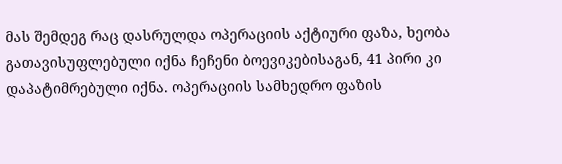მას შემდეგ რაც დასრულდა ოპერაციის აქტიური ფაზა, ხეობა გათავისუფლებული იქნა ჩეჩენი ბოევიკებისაგან, 41 პირი კი დაპატიმრებული იქნა. ოპერაციის სამხედრო ფაზის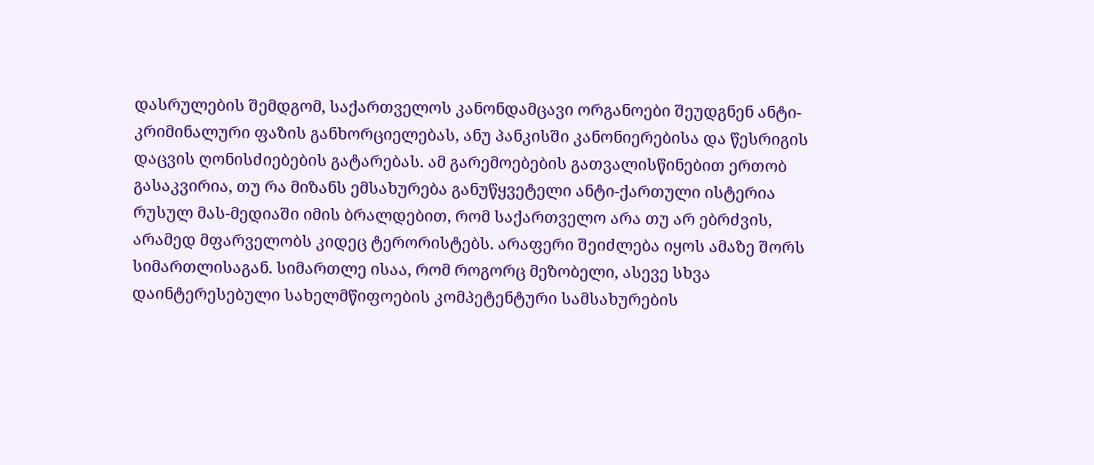დასრულების შემდგომ, საქართველოს კანონდამცავი ორგანოები შეუდგნენ ანტი-კრიმინალური ფაზის განხორციელებას, ანუ პანკისში კანონიერებისა და წესრიგის დაცვის ღონისძიებების გატარებას. ამ გარემოებების გათვალისწინებით ერთობ გასაკვირია, თუ რა მიზანს ემსახურება განუწყვეტელი ანტი-ქართული ისტერია რუსულ მას-მედიაში იმის ბრალდებით, რომ საქართველო არა თუ არ ებრძვის, არამედ მფარველობს კიდეც ტერორისტებს. არაფერი შეიძლება იყოს ამაზე შორს სიმართლისაგან. სიმართლე ისაა, რომ როგორც მეზობელი, ასევე სხვა დაინტერესებული სახელმწიფოების კომპეტენტური სამსახურების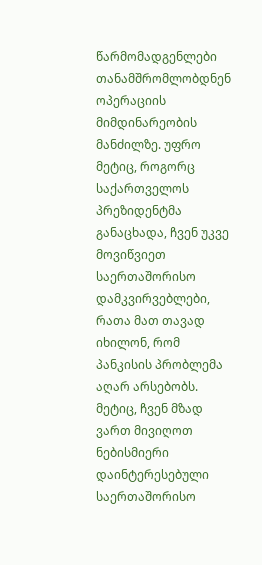წარმომადგენლები თანამშრომლობდნენ ოპერაციის მიმდინარეობის მანძილზე. უფრო მეტიც, როგორც საქართველოს პრეზიდენტმა განაცხადა, ჩვენ უკვე მოვიწვიეთ საერთაშორისო დამკვირვებლები, რათა მათ თავად იხილონ, რომ პანკისის პრობლემა აღარ არსებობს. მეტიც, ჩვენ მზად ვართ მივიღოთ ნებისმიერი დაინტერესებული საერთაშორისო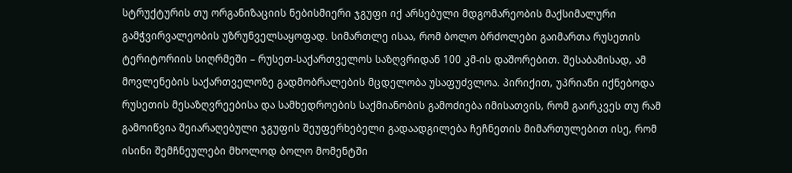სტრუქტურის თუ ორგანიზაციის ნებისმიერი ჯგუფი იქ არსებული მდგომარეობის მაქსიმალური გამჭვირვალეობის უზრუნველსაყოფად. სიმართლე ისაა, რომ ბოლო ბრძოლები გაიმართა რუსეთის ტერიტორიის სიღრმეში – რუსეთ-საქართველოს საზღვრიდან 100 კმ-ის დაშორებით. შესაბამისად, ამ მოვლენების საქართველოზე გადმობრალების მცდელობა უსაფუძვლოა. პირიქით, უპრიანი იქნებოდა რუსეთის მესაზღვრეებისა და სამხედროების საქმიანობის გამოძიება იმისათვის, რომ გაირკვეს თუ რამ გამოიწვია შეიარაღებული ჯგუფის შეუფერხებელი გადაადგილება ჩეჩნეთის მიმართულებით ისე, რომ ისინი შემჩნეულები მხოლოდ ბოლო მომენტში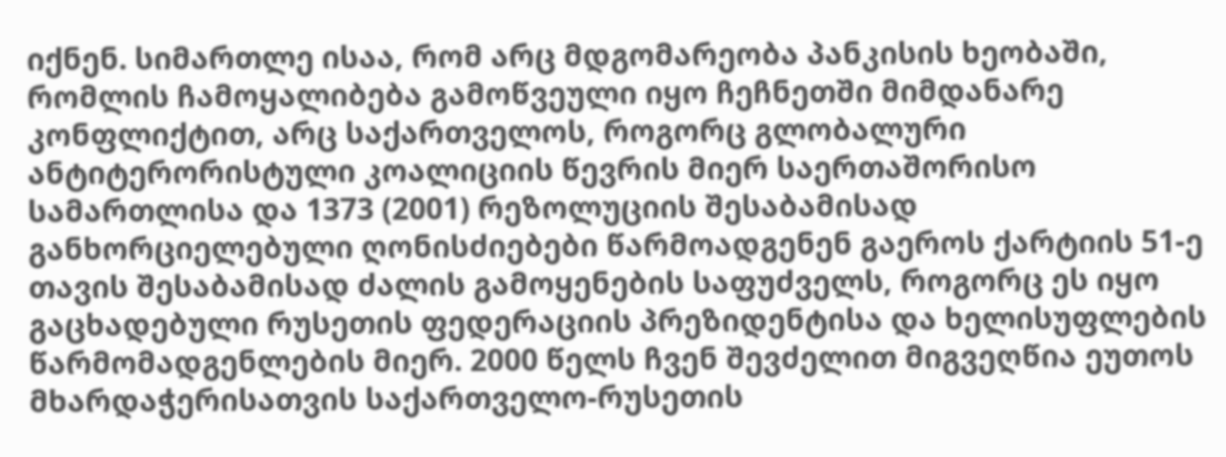იქნენ. სიმართლე ისაა, რომ არც მდგომარეობა პანკისის ხეობაში, რომლის ჩამოყალიბება გამოწვეული იყო ჩეჩნეთში მიმდანარე კონფლიქტით, არც საქართველოს, როგორც გლობალური ანტიტერორისტული კოალიციის წევრის მიერ საერთაშორისო სამართლისა და 1373 (2001) რეზოლუციის შესაბამისად განხორციელებული ღონისძიებები წარმოადგენენ გაეროს ქარტიის 51-ე თავის შესაბამისად ძალის გამოყენების საფუძველს, როგორც ეს იყო გაცხადებული რუსეთის ფედერაციის პრეზიდენტისა და ხელისუფლების წარმომადგენლების მიერ. 2000 წელს ჩვენ შევძელით მიგვეღწია ეუთოს მხარდაჭერისათვის საქართველო-რუსეთის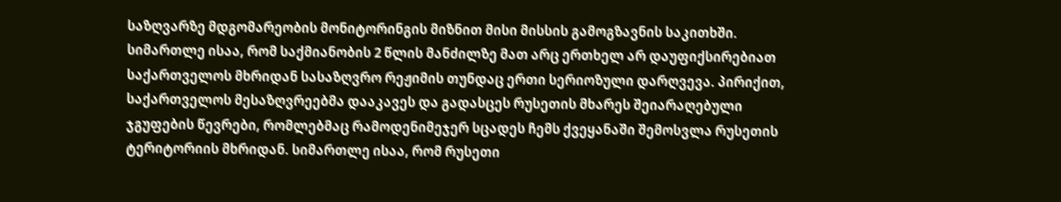საზღვარზე მდგომარეობის მონიტორინგის მიზნით მისი მისსის გამოგზავნის საკითხში. სიმართლე ისაა, რომ საქმიანობის 2 წლის მანძილზე მათ არც ერთხელ არ დაუფიქსირებიათ საქართველოს მხრიდან სასაზღვრო რეჟიმის თუნდაც ერთი სერიოზული დარღვევა. პირიქით, საქართველოს მესაზღვრეებმა დააკავეს და გადასცეს რუსეთის მხარეს შეიარაღებული ჯგუფების წევრები, რომლებმაც რამოდენიმეჯერ სცადეს ჩემს ქვეყანაში შემოსვლა რუსეთის ტერიტორიის მხრიდან. სიმართლე ისაა, რომ რუსეთი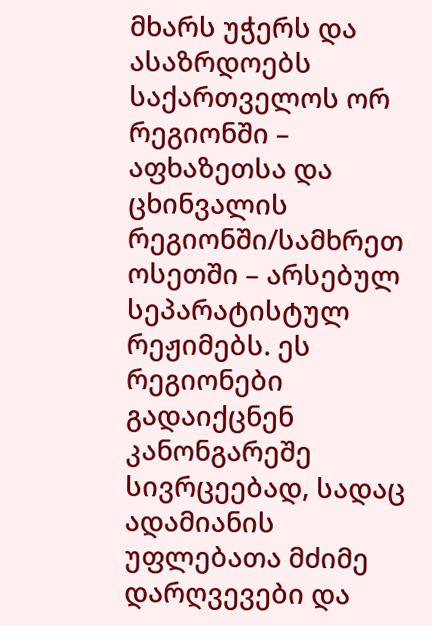მხარს უჭერს და ასაზრდოებს საქართველოს ორ რეგიონში – აფხაზეთსა და ცხინვალის რეგიონში/სამხრეთ ოსეთში – არსებულ სეპარატისტულ რეჟიმებს. ეს რეგიონები გადაიქცნენ კანონგარეშე სივრცეებად, სადაც ადამიანის უფლებათა მძიმე დარღვევები და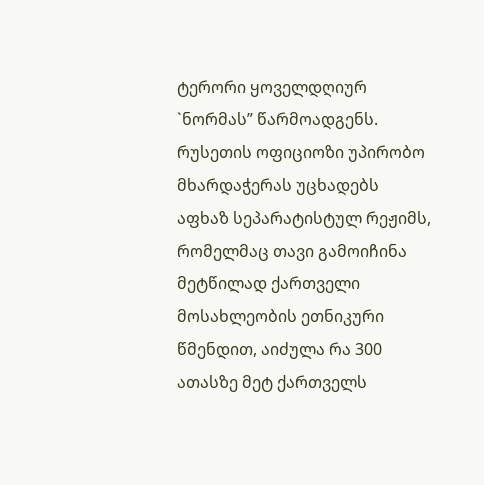ტერორი ყოველდღიურ `ნორმას” წარმოადგენს. რუსეთის ოფიციოზი უპირობო მხარდაჭერას უცხადებს აფხაზ სეპარატისტულ რეჟიმს, რომელმაც თავი გამოიჩინა მეტწილად ქართველი მოსახლეობის ეთნიკური წმენდით, აიძულა რა 300 ათასზე მეტ ქართველს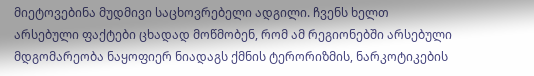მიეტოვებინა მუდმივი საცხოვრებელი ადგილი. ჩვენს ხელთ არსებული ფაქტები ცხადად მოწმობენ, რომ ამ რეგიონებში არსებული მდგომარეობა ნაყოფიერ ნიადაგს ქმნის ტერორიზმის, ნარკოტიკების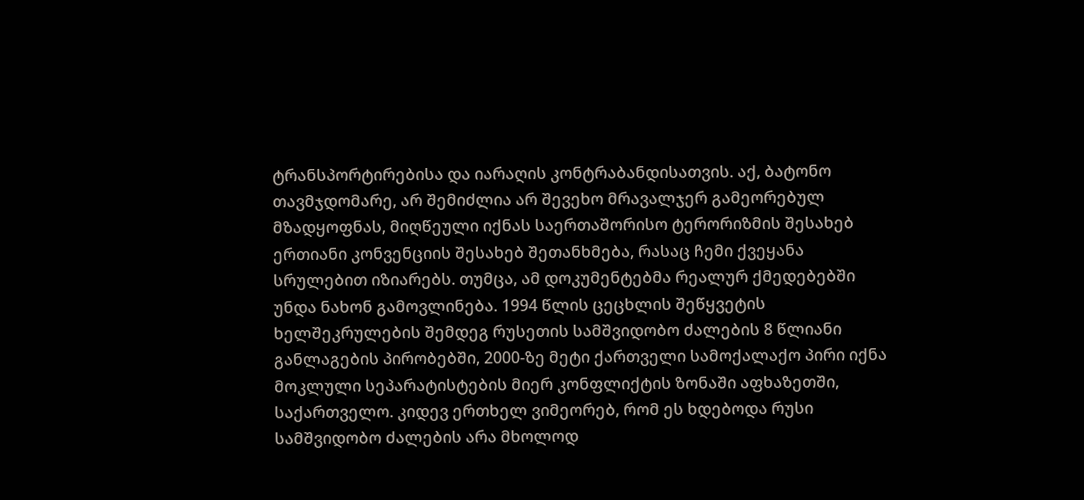ტრანსპორტირებისა და იარაღის კონტრაბანდისათვის. აქ, ბატონო თავმჯდომარე, არ შემიძლია არ შევეხო მრავალჯერ გამეორებულ მზადყოფნას, მიღწეული იქნას საერთაშორისო ტერორიზმის შესახებ ერთიანი კონვენციის შესახებ შეთანხმება, რასაც ჩემი ქვეყანა სრულებით იზიარებს. თუმცა, ამ დოკუმენტებმა რეალურ ქმედებებში უნდა ნახონ გამოვლინება. 1994 წლის ცეცხლის შეწყვეტის ხელშეკრულების შემდეგ რუსეთის სამშვიდობო ძალების 8 წლიანი განლაგების პირობებში, 2000-ზე მეტი ქართველი სამოქალაქო პირი იქნა მოკლული სეპარატისტების მიერ კონფლიქტის ზონაში აფხაზეთში, საქართველო. კიდევ ერთხელ ვიმეორებ, რომ ეს ხდებოდა რუსი სამშვიდობო ძალების არა მხოლოდ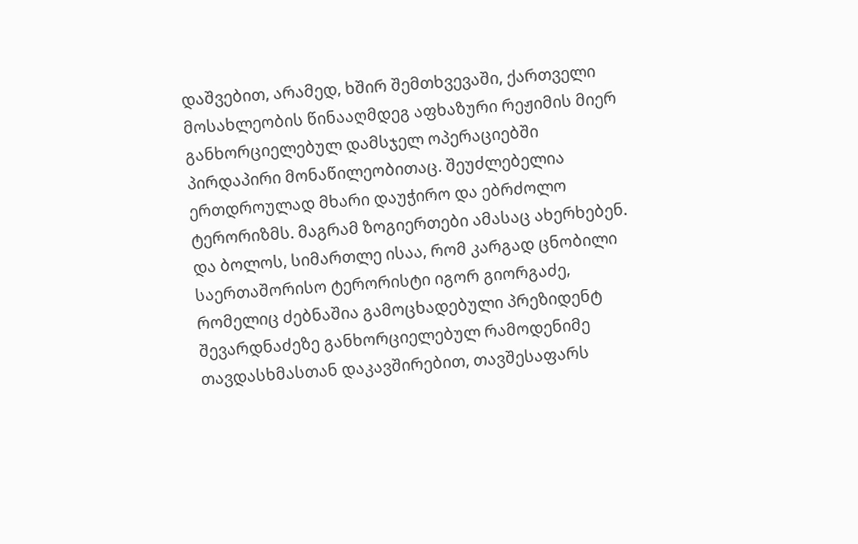დაშვებით, არამედ, ხშირ შემთხვევაში, ქართველი მოსახლეობის წინააღმდეგ აფხაზური რეჟიმის მიერ განხორციელებულ დამსჯელ ოპერაციებში პირდაპირი მონაწილეობითაც. შეუძლებელია ერთდროულად მხარი დაუჭირო და ებრძოლო ტერორიზმს. მაგრამ ზოგიერთები ამასაც ახერხებენ. და ბოლოს, სიმართლე ისაა, რომ კარგად ცნობილი საერთაშორისო ტერორისტი იგორ გიორგაძე, რომელიც ძებნაშია გამოცხადებული პრეზიდენტ შევარდნაძეზე განხორციელებულ რამოდენიმე თავდასხმასთან დაკავშირებით, თავშესაფარს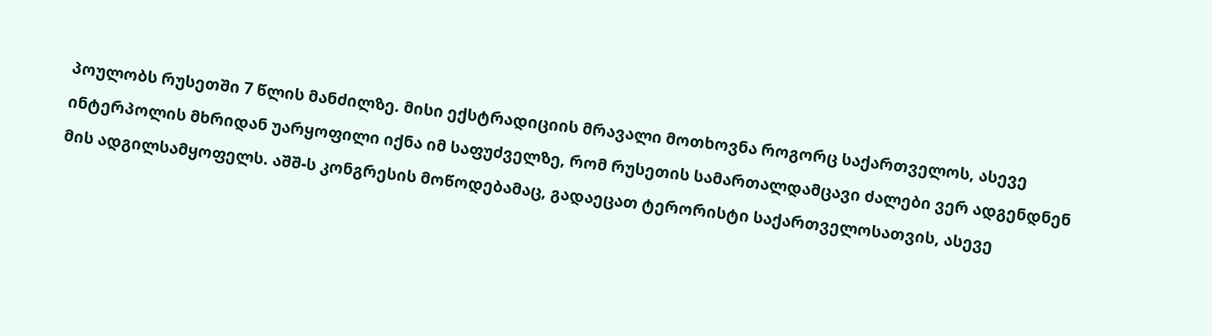პოულობს რუსეთში 7 წლის მანძილზე. მისი ექსტრადიციის მრავალი მოთხოვნა როგორც საქართველოს, ასევე ინტერპოლის მხრიდან უარყოფილი იქნა იმ საფუძველზე, რომ რუსეთის სამართალდამცავი ძალები ვერ ადგენდნენ მის ადგილსამყოფელს. აშშ-ს კონგრესის მოწოდებამაც, გადაეცათ ტერორისტი საქართველოსათვის, ასევე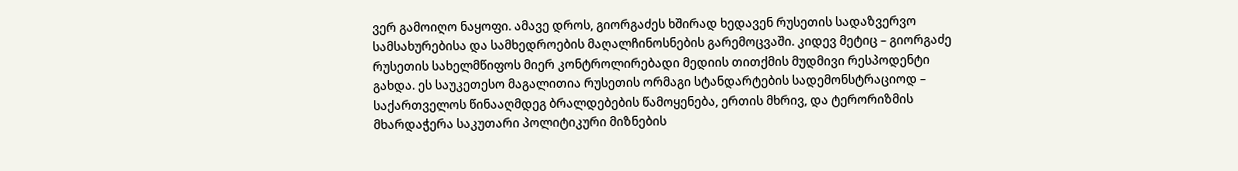ვერ გამოიღო ნაყოფი. ამავე დროს, გიორგაძეს ხშირად ხედავენ რუსეთის სადაზვერვო სამსახურებისა და სამხედროების მაღალჩინოსნების გარემოცვაში. კიდევ მეტიც – გიორგაძე რუსეთის სახელმწიფოს მიერ კონტროლირებადი მედიის თითქმის მუდმივი რესპოდენტი გახდა. ეს საუკეთესო მაგალითია რუსეთის ორმაგი სტანდარტების სადემონსტრაციოდ – საქართველოს წინააღმდეგ ბრალდებების წამოყენება, ერთის მხრივ, და ტერორიზმის მხარდაჭერა საკუთარი პოლიტიკური მიზნების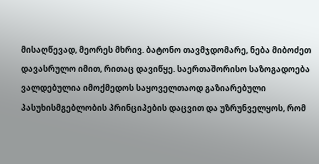მისაღწევად, მეორეს მხრივ. ბატონო თავმჯდომარე, ნება მიბოძეთ დავასრულო იმით, რითაც დავიწყე. საერთაშორისო საზოგადოება ვალდებულია იმოქმედოს საყოველთაოდ გაზიარებული პასუხისმგებლობის პრინციპების დაცვით და უზრუნველყოს, რომ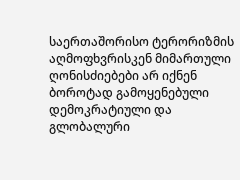საერთაშორისო ტერორიზმის აღმოფხვრისკენ მიმართული ღონისძიებები არ იქნენ ბოროტად გამოყენებული დემოკრატიული და გლობალური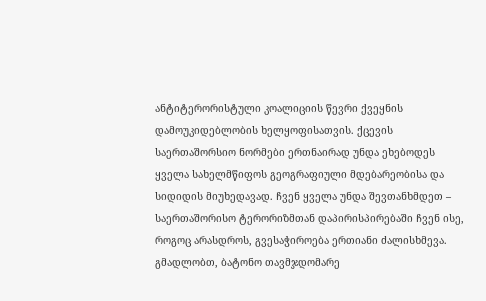ანტიტერორისტული კოალიციის წევრი ქვეყნის დამოუკიდებლობის ხელყოფისათვის. ქცევის საერთაშორსიო ნორმები ერთნაირად უნდა ეხებოდეს ყველა სახელმწიფოს გეოგრაფიული მდებარეობისა და სიდიდის მიუხედავად. ჩვენ ყველა უნდა შევთანხმდეთ – საერთაშორისო ტერორიზმთან დაპირისპირებაში ჩვენ ისე, როგოც არასდროს, გვესაჭიროება ერთიანი ძალისხმევა. გმადლობთ, ბატონო თავმჯდომარე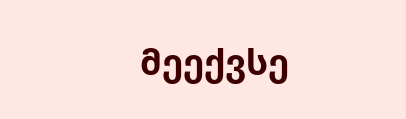მეექვსე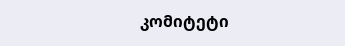კომიტეტი